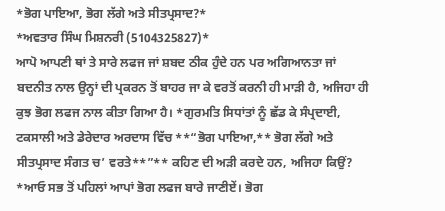*ਭੋਗ ਪਾਇਆ, ਭੋਗ ਲੱਗੇ ਅਤੇ ਸੀਤਪ੍ਰਸਾਦ?*
*ਅਵਤਾਰ ਸਿੰਘ ਮਿਸ਼ਨਰੀ (5104325827)*
ਆਪੋ ਆਪਣੀ ਥਾਂ ਤੇ ਸਾਰੇ ਲਫਜ ਜਾਂ ਸ਼ਬਦ ਠੀਕ ਹੁੰਦੇ ਹਨ ਪਰ ਅਗਿਆਨਤਾ ਜਾਂ ਬਦਨੀਤ ਨਾਲ ਉਨ੍ਹਾਂ ਦੀ ਪ੍ਰਕਰਨ ਤੋਂ ਬਾਹਰ ਜਾ ਕੇ ਵਰਤੋਂ ਕਰਨੀ ਹੀ ਮਾੜੀ ਹੈ, ਅਜਿਹਾ ਹੀ ਕੁਝ ਭੋਗ ਲਫਜ ਨਾਲ ਕੀਤਾ ਗਿਆ ਹੈ। *ਗੁਰਮਤਿ ਸਿਧਾਂਤਾਂ ਨੂੰ ਛੱਡ ਕੇ ਸੰਪ੍ਰਦਾਈ, ਟਕਸਾਲੀ ਅਤੇ ਡੇਰੇਦਾਰ ਅਰਦਾਸ ਵਿੱਚ **“ਭੋਗ ਪਾਇਆ,** ਭੋਗ ਲੱਗੇ ਅਤੇ ਸੀਤਪ੍ਰਸਾਦ ਸੰਗਤ ਚ’ ਵਰਤੇ**”** ਕਹਿਣ ਦੀ ਅੜੀ ਕਰਦੇ ਹਨ, ਅਜਿਹਾ ਕਿਉਂ? *ਆਓ ਸਭ ਤੋਂ ਪਹਿਲਾਂ ਆਪਾਂ ਭੋਗ ਲਫਜ ਬਾਰੇ ਜਾਣੀਏਂ। ਭੋਗ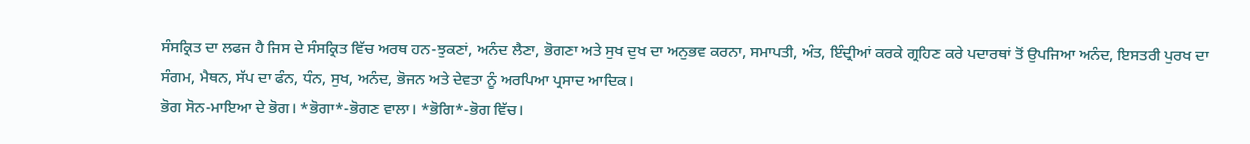ਸੰਸਕ੍ਰਿਤ ਦਾ ਲਫਜ ਹੈ ਜਿਸ ਦੇ ਸੰਸਕ੍ਰਿਤ ਵਿੱਚ ਅਰਥ ਹਨ-ਝੁਕਣਾਂ, ਅਨੰਦ ਲੈਣਾ, ਭੋਗਣਾ ਅਤੇ ਸੁਖ ਦੁਖ ਦਾ ਅਨੁਭਵ ਕਰਨਾ, ਸਮਾਪਤੀ, ਅੰਤ, ਇੰਦ੍ਰੀਆਂ ਕਰਕੇ ਗ੍ਰਹਿਣ ਕਰੇ ਪਦਾਰਥਾਂ ਤੋਂ ਉਪਜਿਆ ਅਨੰਦ, ਇਸਤਰੀ ਪੁਰਖ ਦਾ ਸੰਗਮ, ਮੈਥਨ, ਸੱਪ ਦਾ ਫੰਨ, ਧੰਨ, ਸੁਖ, ਅਨੰਦ, ਭੋਜਨ ਅਤੇ ਦੇਵਤਾ ਨੂੰ ਅਰਪਿਆ ਪ੍ਰਸਾਦ ਆਦਿਕ।
ਭੋਗ ਸੋਨ-ਮਾਇਆ ਦੇ ਭੋਗ। *ਭੋਗਾ*-ਭੋਗਣ ਵਾਲਾ। *ਭੋਗਿ*-ਭੋਗ ਵਿੱਚ।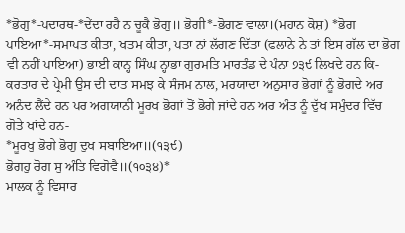*ਭੋਗੁ*-ਪਦਾਰਥ-*ਦੇਂਦਾ ਰਹੈ ਨ ਚੂਕੈ ਭੋਗੁ॥ ਭੋਗੀ*-ਭੋਗਣ ਵਾਲਾ।(ਮਹਾਨ ਕੋਸ਼) *ਭੋਗ ਪਾਇਆ*-ਸਮਾਪਤ ਕੀਤਾ, ਖਤਮ ਕੀਤਾ, ਪਤਾ ਨਾਂ ਲੱਗਣ ਦਿੱਤਾ (ਫਲਾਨੇ ਨੇ ਤਾਂ ਇਸ ਗੱਲ ਦਾ ਭੋਗ ਵੀ ਨਹੀਂ ਪਾਇਆ) ਭਾਈ ਕਾਨ੍ਹ ਸਿੰਘ ਨ੍ਹਾਭਾ ਗੁਰਮਤਿ ਮਾਰਤੰਡ ਦੇ ਪੰਨਾ ੭੩੯ ਲਿਖਦੇ ਹਨ ਕਿ-ਕਰਤਾਰ ਦੇ ਪ੍ਰੇਮੀ ਉਸ ਦੀ ਦਾਤ ਸਮਝ ਕੇ ਸੰਜਮ ਨਾਲ, ਮਰਯਾਦਾ ਅਨੁਸਾਰ ਭੋਗਾਂ ਨੂੰ ਭੋਗਦੇ ਅਰ ਅਨੰਦ ਲੈਂਦੇ ਹਨ ਪਰ ਅਗਯਾਨੀ ਮੂਰਖ ਭੋਗਾਂ ਤੋਂ ਭੋਗੇ ਜਾਂਦੇ ਹਨ ਅਰ ਅੰਤ ਨੂੰ ਦੁੱਖ ਸਮੁੰਦਰ ਵਿੱਚ ਗੋਤੇ ਖਾਂਦੇ ਹਨ-
*ਮੂਰਖੁ ਭੋਗੇ ਭੋਗੁ ਦੁਖ ਸਬਾਇਆ॥(੧੩੯)
ਭੋਗਹੁ ਰੋਗ ਸੁ ਅੰਤਿ ਵਿਗੋਵੈ॥(੧੦੩੪)*
ਮਾਲਕ ਨੂੰ ਵਿਸਾਰ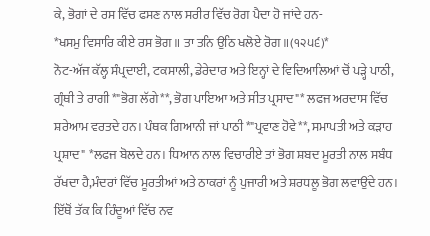ਕੇ, ਭੋਗਾਂ ਦੇ ਰਸ ਵਿੱਚ ਫਸਣ ਨਾਲ ਸਰੀਰ ਵਿੱਚ ਰੋਗ ਪੈਦਾ ਹੋ ਜਾਂਦੇ ਹਨ-
*ਖਸਮੁ ਵਿਸਾਰਿ ਕੀਏ ਰਸ ਭੋਗ॥ ਤਾ ਤਨਿ ਉਠਿ ਖਲੋਏ ਰੋਗ॥(੧੨੫੬)*
ਨੋਟ-ਅੱਜ ਕੱਲ੍ਹ ਸੰਪ੍ਰਦਾਈ, ਟਕਸਾਲੀ, ਡੇਰੇਦਾਰ ਅਤੇ ਇਨ੍ਹਾਂ ਦੇ ਵਿਦਿਆਲਿਆਂ ਚੋਂ ਪੜ੍ਹੇ ਪਾਠੀ, ਗ੍ਰੰਥੀ ਤੇ ਰਾਗੀ *"ਭੋਗ ਲੱਗੇ**, ਭੋਗ ਪਾਇਆ ਅਤੇ ਸੀਤ ਪ੍ਰਸਾਦ"* ਲਫਜ ਅਰਦਾਸ ਵਿੱਚ ਸ਼ਰੇਆਮ ਵਰਤਦੇ ਹਨ। ਪੰਥਕ ਗਿਆਨੀ ਜਾਂ ਪਾਠੀ *"ਪ੍ਰਵਾਣ ਹੋਵੇ**, ਸਮਾਪਤੀ ਅਤੇ ਕੜਾਹ ਪ੍ਰਸ਼ਾਦ" *ਲਫਜ ਬੋਲਦੇ ਹਨ। ਧਿਆਨ ਨਾਲ ਵਿਚਾਰੀਏ ਤਾਂ ਭੋਗ ਸ਼ਬਦ ਮੂਰਤੀ ਨਾਲ ਸਬੰਧ ਰੱਖਦਾ ਹੈ,ਮੰਦਰਾਂ ਵਿੱਚ ਮੂਰਤੀਆਂ ਅਤੇ ਠਾਕਰਾਂ ਨੂੰ ਪੁਜਾਰੀ ਅਤੇ ਸ਼ਰਧਲੂ ਭੋਗ ਲਵਾਉਂਦੇ ਹਨ। ਇੱਥੋਂ ਤੱਕ ਕਿ ਹਿੰਦੂਆਂ ਵਿੱਚ ਨਵ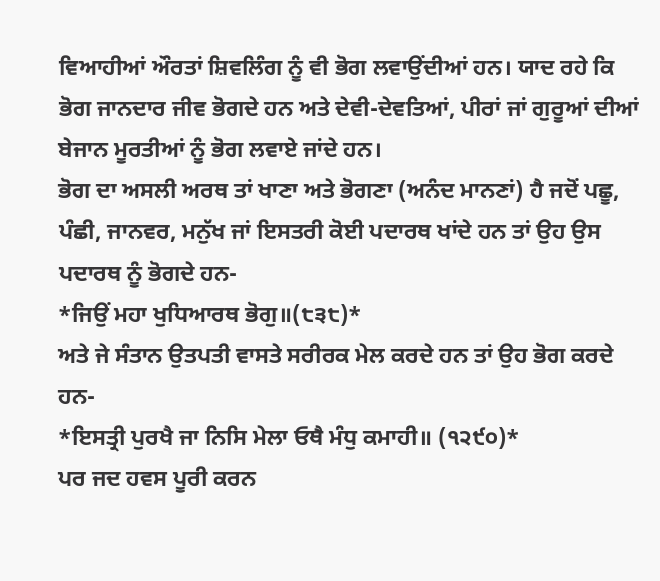ਵਿਆਹੀਆਂ ਔਰਤਾਂ ਸ਼ਿਵਲਿੰਗ ਨੂੰ ਵੀ ਭੋਗ ਲਵਾਉਂਦੀਆਂ ਹਨ। ਯਾਦ ਰਹੇ ਕਿ ਭੋਗ ਜਾਨਦਾਰ ਜੀਵ ਭੋਗਦੇ ਹਨ ਅਤੇ ਦੇਵੀ-ਦੇਵਤਿਆਂ, ਪੀਰਾਂ ਜਾਂ ਗੁਰੂਆਂ ਦੀਆਂ ਬੇਜਾਨ ਮੂਰਤੀਆਂ ਨੂੰ ਭੋਗ ਲਵਾਏ ਜਾਂਦੇ ਹਨ।
ਭੋਗ ਦਾ ਅਸਲੀ ਅਰਥ ਤਾਂ ਖਾਣਾ ਅਤੇ ਭੋਗਣਾ (ਅਨੰਦ ਮਾਨਣਾਂ) ਹੈ ਜਦੋਂ ਪਛੂ, ਪੰਛੀ, ਜਾਨਵਰ, ਮਨੁੱਖ ਜਾਂ ਇਸਤਰੀ ਕੋਈ ਪਦਾਰਥ ਖਾਂਦੇ ਹਨ ਤਾਂ ਉਹ ਉਸ ਪਦਾਰਥ ਨੂੰ ਭੋਗਦੇ ਹਨ-
*ਜਿਉਂ ਮਹਾ ਖੁਧਿਆਰਥ ਭੋਗੁ॥(੮੩੮)*
ਅਤੇ ਜੇ ਸੰਤਾਨ ਉਤਪਤੀ ਵਾਸਤੇ ਸਰੀਰਕ ਮੇਲ ਕਰਦੇ ਹਨ ਤਾਂ ਉਹ ਭੋਗ ਕਰਦੇ ਹਨ-
*ਇਸਤ੍ਰੀ ਪੁਰਖੈ ਜਾ ਨਿਸਿ ਮੇਲਾ ਓਥੈ ਮੰਧੁ ਕਮਾਹੀ॥ (੧੨੯੦)*
ਪਰ ਜਦ ਹਵਸ ਪੂਰੀ ਕਰਨ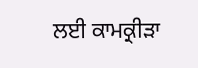ਲਈ ਕਾਮਕ੍ਰੀੜਾ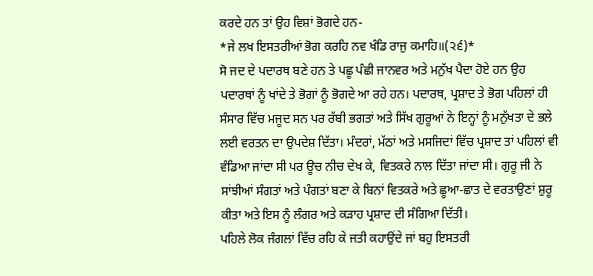ਕਰਦੇ ਹਨ ਤਾਂ ਉਹ ਵਿਸ਼ਾਂ ਭੋਗਦੇ ਹਨ-
*ਜੇ ਲਖ ਇਸਤਰੀਆਂ ਭੋਗ ਕਰਹਿ ਨਵ ਖੰਡਿ ਰਾਜੁ ਕਮਾਹਿ॥(੨੬)*
ਸੋ ਜਦ ਦੇ ਪਦਾਰਥ ਬਣੇ ਹਨ ਤੇ ਪਛੂ ਪੰਛੀ ਜਾਨਵਰ ਅਤੇ ਮਨੁੱਖ ਪੈਦਾ ਹੋਏ ਹਨ ਉਹ ਪਦਾਰਥਾਂ ਨੂੰ ਖਾਂਦੇ ਤੇ ਭੋਗਾਂ ਨੂੰ ਭੋਗਦੇ ਆ ਰਹੇ ਹਨ। ਪਦਾਰਥ, ਪ੍ਰਸ਼ਾਦ ਤੇ ਭੋਗ ਪਹਿਲਾਂ ਹੀ ਸੰਸਾਰ ਵਿੱਚ ਮਜੂਦ ਸਨ ਪਰ ਰੱਬੀ ਭਗਤਾਂ ਅਤੇ ਸਿੱਖ ਗੁਰੂਆਂ ਨੇ ਇਨ੍ਹਾਂ ਨੂੰ ਮਨੁੱਖਤਾ ਦੇ ਭਲੇ ਲਈ ਵਰਤਨ ਦਾ ਉਪਦੇਸ਼ ਦਿੱਤਾ। ਮੰਦਰਾਂ, ਮੱਠਾਂ ਅਤੇ ਮਸਜਿਦਾਂ ਵਿੱਚ ਪ੍ਰਸ਼ਾਦ ਤਾਂ ਪਹਿਲਾਂ ਵੀ ਵੰਡਿਆ ਜਾਂਦਾ ਸੀ ਪਰ ਊਚ ਨੀਚ ਦੇਖ ਕੇ, ਵਿਤਕਰੇ ਨਾਲ ਦਿੱਤਾ ਜਾਂਦਾ ਸੀ। ਗੁਰੂ ਜੀ ਨੇ ਸਾਂਝੀਆਂ ਸੰਗਤਾਂ ਅਤੇ ਪੰਗਤਾਂ ਬਣਾ ਕੇ ਬਿਨਾਂ ਵਿਤਕਰੇ ਅਤੇ ਛੂਆ-ਛਾਤ ਦੇ ਵਰਤਾਉਣਾਂ ਸ਼ੁਰੂ ਕੀਤਾ ਅਤੇ ਇਸ ਨੂੰ ਲੰਗਰ ਅਤੇ ਕੜਾਹ ਪ੍ਰਸ਼ਾਦ ਦੀ ਸੰਗਿਆ ਦਿੱਤੀ।
ਪਹਿਲੇ ਲੋਕ ਜੰਗਲਾਂ ਵਿੱਚ ਰਹਿ ਕੇ ਜਤੀ ਕਹਾਉਂਦੇ ਜਾਂ ਬਹੁ ਇਸਤਰੀ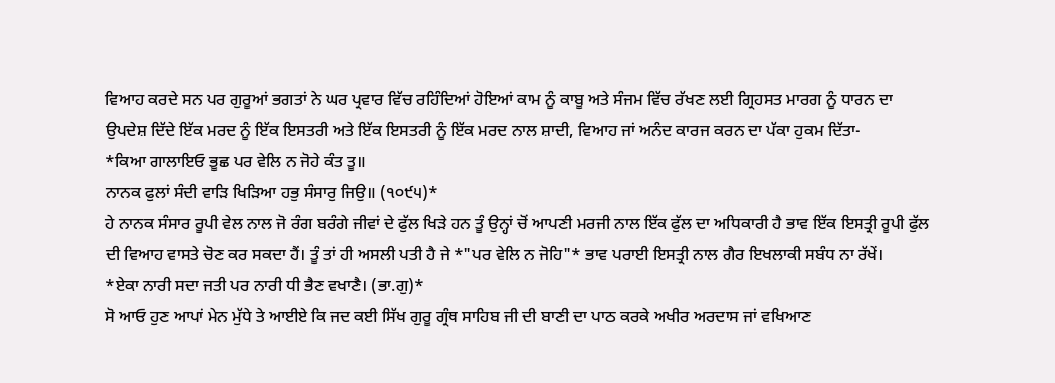ਵਿਆਹ ਕਰਦੇ ਸਨ ਪਰ ਗੁਰੂਆਂ ਭਗਤਾਂ ਨੇ ਘਰ ਪ੍ਰਵਾਰ ਵਿੱਚ ਰਹਿੰਦਿਆਂ ਹੋਇਆਂ ਕਾਮ ਨੂੰ ਕਾਬੂ ਅਤੇ ਸੰਜਮ ਵਿੱਚ ਰੱਖਣ ਲਈ ਗ੍ਰਿਹਸਤ ਮਾਰਗ ਨੂੰ ਧਾਰਨ ਦਾ ਉਪਦੇਸ਼ ਦਿੱਦੇ ਇੱਕ ਮਰਦ ਨੂੰ ਇੱਕ ਇਸਤਰੀ ਅਤੇ ਇੱਕ ਇਸਤਰੀ ਨੂੰ ਇੱਕ ਮਰਦ ਨਾਲ ਸ਼ਾਦੀ, ਵਿਆਹ ਜਾਂ ਅਨੰਦ ਕਾਰਜ ਕਰਨ ਦਾ ਪੱਕਾ ਹੁਕਮ ਦਿੱਤਾ-
*ਕਿਆ ਗਾਲਾਇਓ ਭੂਛ ਪਰ ਵੇਲਿ ਨ ਜੋਹੇ ਕੰਤ ਤੂ॥
ਨਾਨਕ ਫੁਲਾਂ ਸੰਦੀ ਵਾੜਿ ਖਿੜਿਆ ਹਭੁ ਸੰਸਾਰੁ ਜਿਉ॥ (੧੦੯੫)*
ਹੇ ਨਾਨਕ ਸੰਸਾਰ ਰੂਪੀ ਵੇਲ ਨਾਲ ਜੋ ਰੰਗ ਬਰੰਗੇ ਜੀਵਾਂ ਦੇ ਫੁੱਲ ਖਿੜੇ ਹਨ ਤੂੰ ਉਨ੍ਹਾਂ ਚੋਂ ਆਪਣੀ ਮਰਜੀ ਨਾਲ ਇੱਕ ਫੁੱਲ ਦਾ ਅਧਿਕਾਰੀ ਹੈ ਭਾਵ ਇੱਕ ਇਸਤ੍ਰੀ ਰੂਪੀ ਫੁੱਲ ਦੀ ਵਿਆਹ ਵਾਸਤੇ ਚੋਣ ਕਰ ਸਕਦਾ ਹੈਂ। ਤੂੰ ਤਾਂ ਹੀ ਅਸਲੀ ਪਤੀ ਹੈ ਜੇ *"ਪਰ ਵੇਲਿ ਨ ਜੋਹਿ"* ਭਾਵ ਪਰਾਈ ਇਸਤ੍ਰੀ ਨਾਲ ਗੈਰ ਇਖਲਾਕੀ ਸਬੰਧ ਨਾ ਰੱਖੇਂ।
*ਏਕਾ ਨਾਰੀ ਸਦਾ ਜਤੀ ਪਰ ਨਾਰੀ ਧੀ ਭੈਣ ਵਖਾਣੈ। (ਭਾ.ਗੁ)*
ਸੋ ਆਓ ਹੁਣ ਆਪਾਂ ਮੇਨ ਮੁੱਧੇ ਤੇ ਆਈਏ ਕਿ ਜਦ ਕਈ ਸਿੱਖ ਗੁਰੂ ਗ੍ਰੰਥ ਸਾਹਿਬ ਜੀ ਦੀ ਬਾਣੀ ਦਾ ਪਾਠ ਕਰਕੇ ਅਖੀਰ ਅਰਦਾਸ ਜਾਂ ਵਖਿਆਣ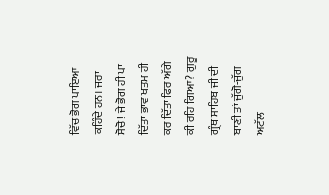ਵਿੱਚ ਭੋਗ ਪਾਇਆ ਕਹਿੰਦੇ ਹਨ। ਜਰਾ ਸੋਚੋ! ਜੇ ਭੋਗ ਹੀ ਪਾ ਦਿੱਤਾ ਭਾਵ ਖਤਮ ਹੀ ਕਰ ਦਿੱਤਾ ਫਿਰ ਅੱਗੇ ਕੀ ਰਹਿ ਗਿਆ? ਗੁਰੂ ਗ੍ਰੰਥ ਸਾਹਿਬ ਜੀ ਦੀ ਬਾਣੀ ਤਾਂ ਜੁੱਗੋ-ਜੁੱਗ ਅਟੱਲ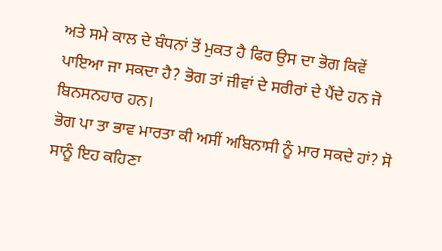ਅਤੇ ਸਮੇ ਕਾਲ ਦੇ ਬੰਧਨਾਂ ਤੋਂ ਮੁਕਤ ਹੈ ਫਿਰ ਉਸ ਦਾ ਭੋਗ ਕਿਵੇਂ ਪਾਇਆ ਜਾ ਸਕਦਾ ਹੈ? ਭੋਗ ਤਾਂ ਜੀਵਾਂ ਦੇ ਸਰੀਰਾਂ ਦੇ ਪੈਂਦੇ ਹਨ ਜੋ ਬਿਨਸਨਹਾਰ ਹਨ।
ਭੋਗ ਪਾ ਤਾ ਭਾਵ ਮਾਰਤਾ ਕੀ ਅਸੀਂ ਅਬਿਨਾਸੀ ਨੂੰ ਮਾਰ ਸਕਦੇ ਹਾਂ? ਸੋ ਸਾਨੂੰ ਇਹ ਕਹਿਣਾ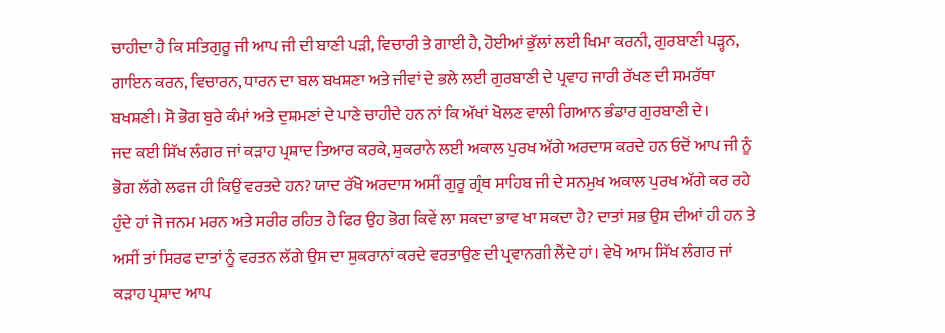ਚਾਹੀਦਾ ਹੈ ਕਿ ਸਤਿਗੁਰੂ ਜੀ ਆਪ ਜੀ ਦੀ ਬਾਣੀ ਪੜੀ, ਵਿਚਾਰੀ ਤੇ ਗਾਈ ਹੈ, ਹੋਈਆਂ ਭੁੱਲਾਂ ਲਈ ਖਿਮਾ ਕਰਨੀ, ਗੁਰਬਾਣੀ ਪੜ੍ਹਨ, ਗਾਇਨ ਕਰਨ, ਵਿਚਾਰਨ, ਧਾਰਨ ਦਾ ਬਲ ਬਖਸ਼ਣਾ ਅਤੇ ਜੀਵਾਂ ਦੇ ਭਲੇ ਲਈ ਗੁਰਬਾਣੀ ਦੇ ਪ੍ਰਵਾਹ ਜਾਰੀ ਰੱਖਣ ਦੀ ਸਮਰੱਥਾ ਬਖਸ਼ਣੀ। ਸੋ ਭੋਗ ਬੁਰੇ ਕੰਮਾਂ ਅਤੇ ਦੁਸ਼ਮਣਾਂ ਦੇ ਪਾਣੇ ਚਾਹੀਦੇ ਹਨ ਨਾਂ ਕਿ ਅੱਖਾਂ ਖੋਲਣ ਵਾਲੀ ਗਿਆਨ ਭੰਡਾਰ ਗੁਰਬਾਣੀ ਦੇ।
ਜਦ ਕਈ ਸਿੱਖ ਲੰਗਰ ਜਾਂ ਕੜਾਹ ਪ੍ਰਸ਼ਾਦ ਤਿਆਰ ਕਰਕੇ, ਸ਼ੁਕਰਾਨੇ ਲਈ ਅਕਾਲ ਪੁਰਖ ਅੱਗੇ ਅਰਦਾਸ ਕਰਦੇ ਹਨ ਓਦੋਂ ਆਪ ਜੀ ਨੂੰ ਭੋਗ ਲੱਗੇ ਲਫਜ ਹੀ ਕਿਉਂ ਵਰਤਦੇ ਹਨ? ਯਾਦ ਰੱਖੋ ਅਰਦਾਸ ਅਸੀਂ ਗੁਰੂ ਗ੍ਰੰਥ ਸਾਹਿਬ ਜੀ ਦੇ ਸਨਮੁਖ ਅਕਾਲ ਪੁਰਖ ਅੱਗੇ ਕਰ ਰਹੇ ਹੁੰਦੇ ਹਾਂ ਜੋ ਜਨਮ ਮਰਨ ਅਤੇ ਸਰੀਰ ਰਹਿਤ ਹੈ ਫਿਰ ਉਹ ਭੋਗ ਕਿਵੇਂ ਲਾ ਸਕਦਾ ਭਾਵ ਖਾ ਸਕਦਾ ਹੈ? ਦਾਤਾਂ ਸਭ ਉਸ ਦੀਆਂ ਹੀ ਹਨ ਤੇ ਅਸੀਂ ਤਾਂ ਸਿਰਫ ਦਾਤਾਂ ਨੂੰ ਵਰਤਨ ਲੱਗੇ ਉਸ ਦਾ ਸ਼ੁਕਰਾਨਾਂ ਕਰਦੇ ਵਰਤਾਉਣ ਦੀ ਪ੍ਰਵਾਨਗੀ ਲੈਂਦੇ ਹਾਂ। ਵੇਖੋ ਆਮ ਸਿੱਖ ਲੰਗਰ ਜਾਂ ਕੜਾਹ ਪ੍ਰਸ਼ਾਦ ਆਪ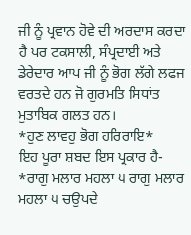ਜੀ ਨੂੰ ਪ੍ਰਵਾਨ ਹੋਵੇ ਦੀ ਅਰਦਾਸ ਕਰਦਾ ਹੈ ਪਰ ਟਕਸਾਲੀ, ਸੰਪ੍ਰਦਾਈ ਅਤੇ ਡੇਰੇਦਾਰ ਆਪ ਜੀ ਨੂੰ ਭੋਗ ਲੱਗੇ ਲਫਜ ਵਰਤਦੇ ਹਨ ਜੋ ਗੁਰਮਤਿ ਸਿਧਾਂਤ ਮੁਤਾਬਿਕ ਗਲਤ ਹਨ।
*ਹੁਣ ਲਾਵਹੁ ਭੋਗ ਹਰਿਰਾਇ*
ਇਹ ਪੂਰਾ ਸ਼ਬਦ ਇਸ ਪ੍ਰਕਾਰ ਹੈ-
*ਰਾਗੁ ਮਲਾਰ ਮਹਲਾ ੫ ਰਾਗੁ ਮਲਾਰ ਮਹਲਾ ੫ ਚਉਪਦੇ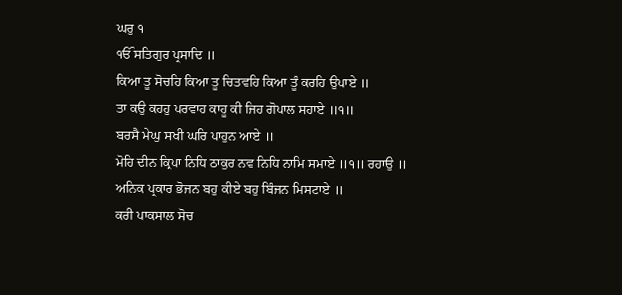ਘਰੁ ੧
ੴ ਸਤਿਗੁਰ ਪ੍ਰਸਾਦਿ ॥
ਕਿਆ ਤੂ ਸੋਚਹਿ ਕਿਆ ਤੂ ਚਿਤਵਹਿ ਕਿਆ ਤੂੰ ਕਰਹਿ ਉਪਾਏ ॥
ਤਾ ਕਉ ਕਹਹੁ ਪਰਵਾਹ ਕਾਹੂ ਕੀ ਜਿਹ ਗੋਪਾਲ ਸਹਾਏ ॥੧॥
ਬਰਸੈ ਮੇਘੁ ਸਖੀ ਘਰਿ ਪਾਹੁਨ ਆਏ ॥
ਮੋਹਿ ਦੀਨ ਕ੍ਰਿਪਾ ਨਿਧਿ ਠਾਕੁਰ ਨਵ ਨਿਧਿ ਨਾਮਿ ਸਮਾਏ ॥੧॥ ਰਹਾਉ ॥
ਅਨਿਕ ਪ੍ਰਕਾਰ ਭੋਜਨ ਬਹੁ ਕੀਏ ਬਹੁ ਬਿੰਜਨ ਮਿਸਟਾਏ ॥
ਕਰੀ ਪਾਕਸਾਲ ਸੋਚ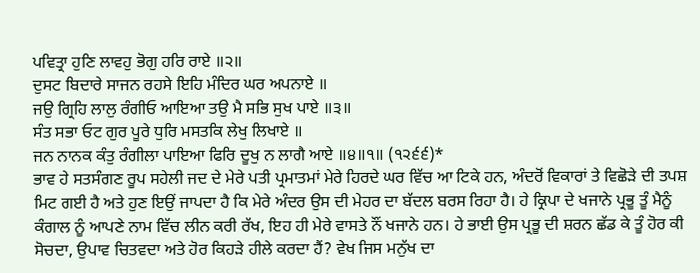ਪਵਿਤ੍ਰਾ ਹੁਣਿ ਲਾਵਹੁ ਭੋਗੁ ਹਰਿ ਰਾਏ ॥੨॥
ਦੁਸਟ ਬਿਦਾਰੇ ਸਾਜਨ ਰਹਸੇ ਇਹਿ ਮੰਦਿਰ ਘਰ ਅਪਨਾਏ ॥
ਜਉ ਗ੍ਰਿਹਿ ਲਾਲੁ ਰੰਗੀਓ ਆਇਆ ਤਉ ਮੈ ਸਭਿ ਸੁਖ ਪਾਏ ॥੩॥
ਸੰਤ ਸਭਾ ਓਟ ਗੁਰ ਪੂਰੇ ਧੁਰਿ ਮਸਤਕਿ ਲੇਖੁ ਲਿਖਾਏ ॥
ਜਨ ਨਾਨਕ ਕੰਤੁ ਰੰਗੀਲਾ ਪਾਇਆ ਫਿਰਿ ਦੂਖੁ ਨ ਲਾਗੈ ਆਏ ॥੪॥੧॥ (੧੨੬੬)*
ਭਾਵ ਹੇ ਸਤਸੰਗਣ ਰੂਪ ਸਹੇਲੀ ਜਦ ਦੇ ਮੇਰੇ ਪਤੀ ਪ੍ਰਮਾਤਮਾਂ ਮੇਰੇ ਹਿਰਦੇ ਘਰ ਵਿੱਚ ਆ ਟਿਕੇ ਹਨ, ਅੰਦਰੋਂ ਵਿਕਾਰਾਂ ਤੇ ਵਿਛੋੜੇ ਦੀ ਤਪਸ਼ ਮਿਟ ਗਈ ਹੈ ਅਤੇ ਹੁਣ ਇਉਂ ਜਾਪਦਾ ਹੈ ਕਿ ਮੇਰੇ ਅੰਦਰ ਉਸ ਦੀ ਮੇਹਰ ਦਾ ਬੱਦਲ ਬਰਸ ਰਿਹਾ ਹੈ। ਹੇ ਕ੍ਰਿਪਾ ਦੇ ਖਜਾਨੇ ਪ੍ਰਭੂ ਤੂੰ ਮੈਨੂੰ ਕੰਗਾਲ ਨੂੰ ਆਪਣੇ ਨਾਮ ਵਿੱਚ ਲੀਨ ਕਰੀ ਰੱਖ, ਇਹ ਹੀ ਮੇਰੇ ਵਾਸਤੇ ਨੌਂ ਖਜਾਨੇ ਹਨ। ਹੇ ਭਾਈ ਉਸ ਪ੍ਰਭੂ ਦੀ ਸ਼ਰਨ ਛੱਡ ਕੇ ਤੂੰ ਹੋਰ ਕੀ ਸੋਚਦਾ, ਉਪਾਵ ਚਿਤਵਦਾ ਅਤੇ ਹੋਰ ਕਿਹੜੇ ਹੀਲੇ ਕਰਦਾ ਹੈਂ? ਵੇਖ ਜਿਸ ਮਨੁੱਖ ਦਾ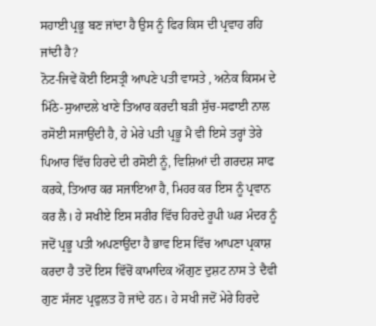ਸਹਾਈ ਪ੍ਰਭੂ ਬਣ ਜਾਂਦਾ ਹੈ ਉਸ ਨੂੰ ਫਿਰ ਕਿਸ ਦੀ ਪ੍ਰਵਾਹ ਰਹਿ ਜਾਂਦੀ ਹੈ?
ਨੋਟ-ਜਿਵੇਂ ਕੋਈ ਇਸਤ੍ਰੀ ਆਪਣੇ ਪਤੀ ਵਾਸਤੇ , ਅਨੇਕ ਕਿਸਮ ਦੇ ਮਿੱਠੇ-ਸੁਆਦਲੇ ਖਾਣੇ ਤਿਆਰ ਕਰਦੀ ਬੜੀ ਸੁੱਚ-ਸਫਾਈ ਨਾਲ ਰਸੋਈ ਸਜਾਉਂਦੀ ਹੈ, ਹੇ ਮੇਰੇ ਪਤੀ ਪ੍ਰਭੂ ਮੈ ਵੀ ਇਸੇ ਤਰ੍ਹਾਂ ਤੇਰੇ ਪਿਆਰ ਵਿੱਚ ਹਿਰਦੇ ਦੀ ਰਸੋਈ ਨੂੰ, ਵਿਸ਼ਿਆਂ ਦੀ ਗਰਦਸ਼ ਸਾਫ ਕਰਕੇ, ਤਿਆਰ ਕਰ ਸਜਾਇਆ ਹੈ, ਮਿਹਰ ਕਰ ਇਸ ਨੂੰ ਪ੍ਰਵਾਨ ਕਰ ਲੈ। ਹੇ ਸਖੀਏ ਇਸ ਸਰੀਰ ਵਿੱਚ ਹਿਰਦੇ ਰੂਪੀ ਘਰ ਮੰਦਰ ਨੂੰ ਜਦੋਂ ਪ੍ਰਭੂ ਪਤੀ ਅਪਣਾਉਂਦਾ ਹੈ ਭਾਵ ਇਸ ਵਿੱਚ ਆਪਣਾ ਪ੍ਰਕਾਸ਼ ਕਰਦਾ ਹੈ ਤਦੋਂ ਇਸ ਵਿੱਚੋਂ ਕਾਮਾਦਿਕ ਔਗੁਣ ਦੁਸ਼ਟ ਨਾਸ ਤੇ ਦੈਵੀ ਗੁਣ ਸੱਜਣ ਪ੍ਰਫੁਲਤ ਹੋ ਜਾਂਦੇ ਹਨ। ਹੇ ਸਖੀ ਜਦੋਂ ਮੇਰੇ ਹਿਰਦੇ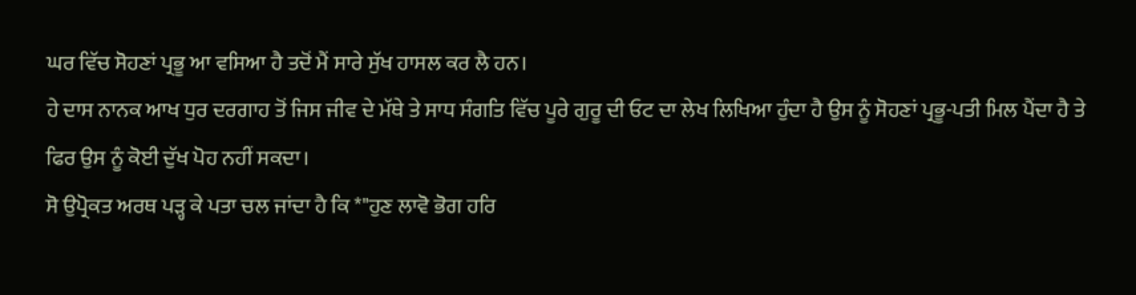ਘਰ ਵਿੱਚ ਸੋਹਣਾਂ ਪ੍ਰਭੂ ਆ ਵਸਿਆ ਹੈ ਤਦੋਂ ਮੈਂ ਸਾਰੇ ਸੁੱਖ ਹਾਸਲ ਕਰ ਲੈ ਹਨ।
ਹੇ ਦਾਸ ਨਾਨਕ ਆਖ ਧੁਰ ਦਰਗਾਹ ਤੋਂ ਜਿਸ ਜੀਵ ਦੇ ਮੱਥੇ ਤੇ ਸਾਧ ਸੰਗਤਿ ਵਿੱਚ ਪੂਰੇ ਗੁਰੂ ਦੀ ਓਟ ਦਾ ਲੇਖ ਲਿਖਿਆ ਹੁੰਦਾ ਹੈ ਉਸ ਨੂੰ ਸੋਹਣਾਂ ਪ੍ਰਭੂ-ਪਤੀ ਮਿਲ ਪੈਂਦਾ ਹੈ ਤੇ ਫਿਰ ਉਸ ਨੂੰ ਕੋਈ ਦੁੱਖ ਪੋਹ ਨਹੀਂ ਸਕਦਾ।
ਸੋ ਉਪ੍ਰੋਕਤ ਅਰਥ ਪੜ੍ਹ ਕੇ ਪਤਾ ਚਲ ਜਾਂਦਾ ਹੈ ਕਿ *"ਹੁਣ ਲਾਵੋ ਭੋਗ ਹਰਿ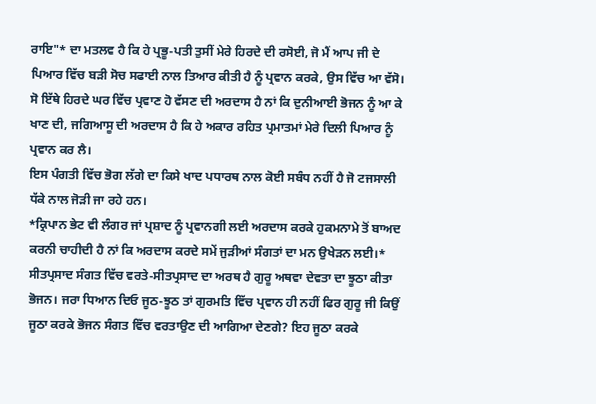ਰਾਇ"* ਦਾ ਮਤਲਵ ਹੈ ਕਿ ਹੇ ਪ੍ਰਭੂ-ਪਤੀ ਤੁਸੀਂ ਮੇਰੇ ਹਿਰਦੇ ਦੀ ਰਸੋਈ, ਜੋ ਮੈਂ ਆਪ ਜੀ ਦੇ ਪਿਆਰ ਵਿੱਚ ਬੜੀ ਸੋਚ ਸਫਾਈ ਨਾਲ ਤਿਆਰ ਕੀਤੀ ਹੈ ਨੂੰ ਪ੍ਰਵਾਨ ਕਰਕੇ, ਉਸ ਵਿੱਚ ਆ ਵੱਸੋ। ਸੋ ਇੱਥੇ ਹਿਰਦੇ ਘਰ ਵਿੱਚ ਪ੍ਰਵਾਣ ਹੋ ਵੱਸਣ ਦੀ ਅਰਦਾਸ ਹੈ ਨਾਂ ਕਿ ਦੁਨੀਆਈ ਭੋਜਨ ਨੂੰ ਆ ਕੇ ਖਾਣ ਦੀ, ਜਗਿਆਸੂ ਦੀ ਅਰਦਾਸ ਹੈ ਕਿ ਹੇ ਅਕਾਰ ਰਹਿਤ ਪ੍ਰਮਾਤਮਾਂ ਮੇਰੇ ਦਿਲੀ ਪਿਆਰ ਨੂੰ ਪ੍ਰਵਾਨ ਕਰ ਲੈ।
ਇਸ ਪੰਗਤੀ ਵਿੱਚ ਭੋਗ ਲੱਗੇ ਦਾ ਕਿਸੇ ਖਾਦ ਪਧਾਰਥ ਨਾਲ ਕੋਈ ਸਬੰਧ ਨਹੀਂ ਹੈ ਜੋ ਟਜਸਾਲੀ ਧੱਕੇ ਨਾਲ ਜੋੜੀ ਜਾ ਰਹੇ ਹਨ।
*ਕ੍ਰਿਪਾਨ ਭੇਟ ਵੀ ਲੰਗਰ ਜਾਂ ਪ੍ਰਸ਼ਾਦ ਨੂੰ ਪ੍ਰਵਾਨਗੀ ਲਈ ਅਰਦਾਸ ਕਰਕੇ ਹੁਕਮਨਾਮੇ ਤੋਂ ਬਾਅਦ ਕਰਨੀ ਚਾਹੀਦੀ ਹੈ ਨਾਂ ਕਿ ਅਰਦਾਸ ਕਰਦੇ ਸਮੇਂ ਜੁੜੀਆਂ ਸੰਗਤਾਂ ਦਾ ਮਨ ਉਖੇੜਨ ਲਈ।*
ਸੀਤਪ੍ਰਸਾਦ ਸੰਗਤ ਵਿੱਚ ਵਰਤੇ-ਸੀਤਪ੍ਰਸਾਦ ਦਾ ਅਰਥ ਹੈ ਗੁਰੂ ਅਥਵਾ ਦੇਵਤਾ ਦਾ ਝੂਠਾ ਕੀਤਾ ਭੋਜਨ। ਜਰਾ ਧਿਆਨ ਦਿਓ ਜੂਠ-ਝੂਠ ਤਾਂ ਗੁਰਮਤਿ ਵਿੱਚ ਪ੍ਰਵਾਨ ਹੀ ਨਹੀਂ ਫਿਰ ਗੁਰੂ ਜੀ ਕਿਉਂ ਜੂਠਾ ਕਰਕੇ ਭੋਜਨ ਸੰਗਤ ਵਿੱਚ ਵਰਤਾਉਣ ਦੀ ਆਗਿਆ ਦੇਣਗੇ? ਇਹ ਜੂਠਾ ਕਰਕੇ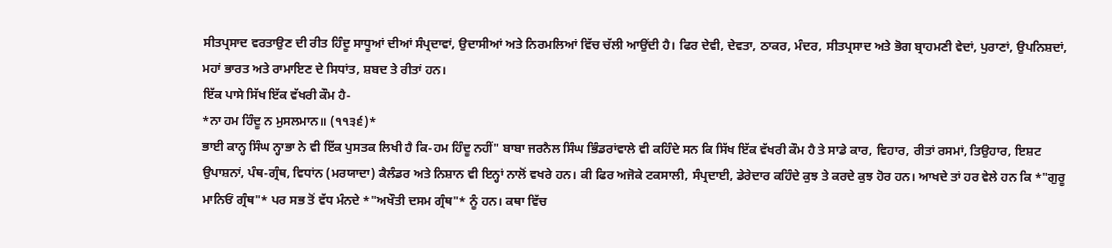ਸੀਤਪ੍ਰਸਾਦ ਵਰਤਾਉਣ ਦੀ ਰੀਤ ਹਿੰਦੂ ਸਾਧੂਆਂ ਦੀਆਂ ਸੰਪ੍ਰਦਾਵਾਂ, ਉਦਾਸੀਆਂ ਅਤੇ ਨਿਰਮਲਿਆਂ ਵਿੱਚ ਚੱਲੀ ਆਉਂਦੀ ਹੈ। ਫਿਰ ਦੇਵੀ, ਦੇਵਤਾ, ਠਾਕਰ, ਮੰਦਰ, ਸੀਤਪ੍ਰਸਾਦ ਅਤੇ ਭੋਗ ਬ੍ਰਾਹਮਣੀ ਵੇਦਾਂ, ਪੁਰਾਣਾਂ, ਉਪਨਿਸ਼ਦਾਂ, ਮਹਾਂ ਭਾਰਤ ਅਤੇ ਰਾਮਾਇਣ ਦੇ ਸਿਧਾਂਤ, ਸ਼ਬਦ ਤੇ ਰੀਤਾਂ ਹਨ।
ਇੱਕ ਪਾਸੇ ਸਿੱਖ ਇੱਕ ਵੱਖਰੀ ਕੌਮ ਹੈ-
*ਨਾ ਹਮ ਹਿੰਦੂ ਨ ਮੁਸਲਮਾਨ॥ (੧੧੩੬)*
ਭਾਈ ਕਾਨ੍ਹ ਸਿੰਘ ਨ੍ਹਾਭਾ ਨੇ ਵੀ ਇੱਕ ਪੁਸਤਕ ਲਿਖੀ ਹੈ ਕਿ-ਹਮ ਹਿੰਦੂ ਨਹੀਂ" ਬਾਬਾ ਜਰਨੈਲ ਸਿੰਘ ਭਿੰਡਰਾਂਵਾਲੇ ਵੀ ਕਹਿੰਦੇ ਸਨ ਕਿ ਸਿੱਖ ਇੱਕ ਵੱਖਰੀ ਕੌਮ ਹੈ ਤੇ ਸਾਡੇ ਕਾਰ, ਵਿਹਾਰ, ਰੀਤਾਂ ਰਸਮਾਂ, ਤਿਉਹਾਰ, ਇਸ਼ਟ ਉਪਾਸ਼ਨਾਂ, ਪੰਥ-ਗ੍ਰੰਥ, ਵਿਧਾਂਨ (ਮਰਯਾਦਾ) ਕੈਲੰਡਰ ਅਤੇ ਨਿਸ਼ਾਨ ਵੀ ਇਨ੍ਹਾਂ ਨਾਲੋਂ ਵਖਰੇ ਹਨ। ਕੀ ਫਿਰ ਅਜੋਕੇ ਟਕਸਾਲੀ, ਸੰਪ੍ਰਦਾਈ, ਡੇਰੇਦਾਰ ਕਹਿੰਦੇ ਕੁਝ ਤੇ ਕਰਦੇ ਕੁਝ ਹੋਰ ਹਨ। ਆਖਦੇ ਤਾਂ ਹਰ ਵੇਲੇ ਹਨ ਕਿ *"ਗੁਰੂ ਮਾਨਿਓਂ ਗ੍ਰੰਥ"* ਪਰ ਸਭ ਤੋਂ ਵੱਧ ਮੰਨਦੇ *"ਅਖੌਤੀ ਦਸਮ ਗ੍ਰੰਥ"* ਨੂੰ ਹਨ। ਕਥਾ ਵਿੱਚ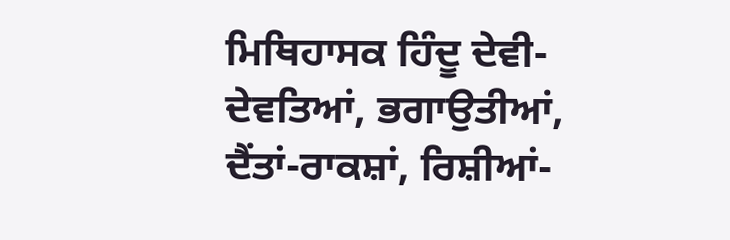ਮਿਥਿਹਾਸਕ ਹਿੰਦੂ ਦੇਵੀ-ਦੇਵਤਿਆਂ, ਭਗਾਉਤੀਆਂ, ਦੈਂਤਾਂ-ਰਾਕਸ਼ਾਂ, ਰਿਸ਼ੀਆਂ-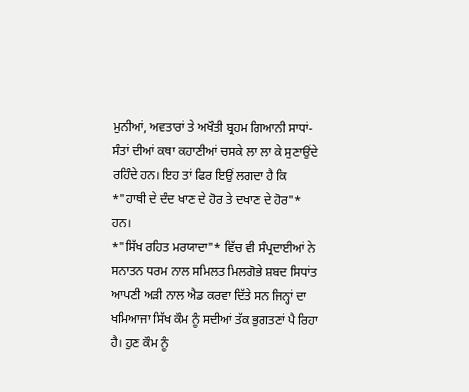ਮੁਨੀਆਂ, ਅਵਤਾਰਾਂ ਤੇ ਅਖੌਤੀ ਬ੍ਰਹਮ ਗਿਆਨੀ ਸਾਧਾਂ-ਸੰਤਾਂ ਦੀਆਂ ਕਥਾ ਕਹਾਣੀਆਂ ਚਸਕੇ ਲਾ ਲਾ ਕੇ ਸੁਣਾਉਂਦੇ ਰਹਿੰਦੇ ਹਨ। ਇਹ ਤਾਂ ਫਿਰ ਇਉਂ ਲਗਦਾ ਹੈ ਕਿ *"ਹਾਥੀ ਦੇ ਦੰਦ ਖਾਣ ਦੇ ਹੋਰ ਤੇ ਦਖਾਣ ਦੇ ਹੋਰ"* ਹਨ।
*"ਸਿੱਖ ਰਹਿਤ ਮਰਯਾਦਾ"* ਵਿੱਚ ਵੀ ਸੰਪ੍ਰਦਾਈਆਂ ਨੇ ਸਨਾਤਨ ਧਰਮ ਨਾਲ ਸਮਿਲਤ ਮਿਲਗੋਭੇ ਸ਼ਬਦ ਸਿਧਾਂਤ ਆਪਣੀ ਅੜੀ ਨਾਲ ਐਡ ਕਰਵਾ ਦਿੱਤੇ ਸਨ ਜਿਨ੍ਹਾਂ ਦਾ ਖਮਿਆਜਾ ਸਿੱਖ ਕੌਮ ਨੂੰ ਸਦੀਆਂ ਤੱਕ ਭੁਗਤਣਾਂ ਪੈ ਰਿਹਾ ਹੈ। ਹੁਣ ਕੌਮ ਨੂੰ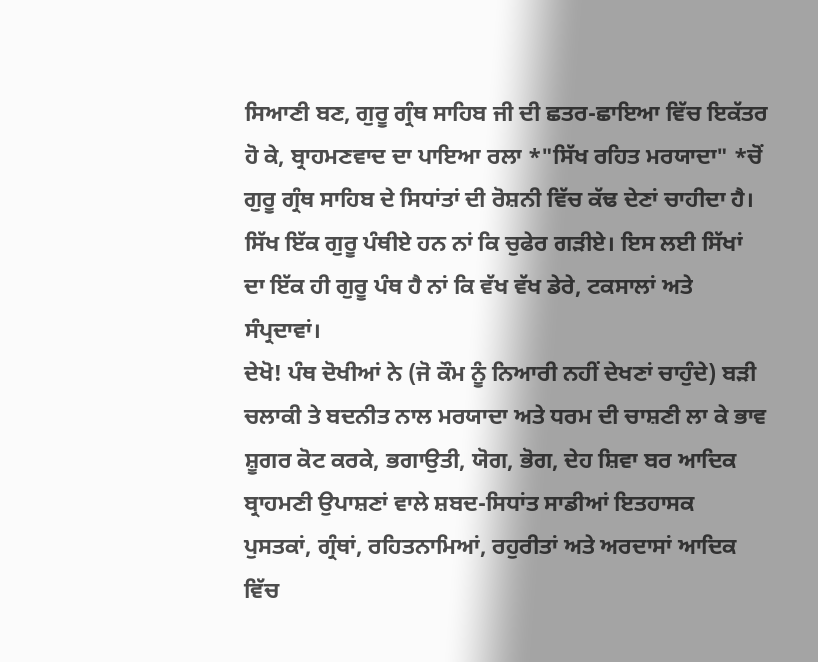ਸਿਆਣੀ ਬਣ, ਗੁਰੂ ਗ੍ਰੰਥ ਸਾਹਿਬ ਜੀ ਦੀ ਛਤਰ-ਛਾਇਆ ਵਿੱਚ ਇਕੱਤਰ ਹੋ ਕੇ, ਬ੍ਰਾਹਮਣਵਾਦ ਦਾ ਪਾਇਆ ਰਲਾ *"ਸਿੱਖ ਰਹਿਤ ਮਰਯਾਦਾ" *ਚੋਂ ਗੁਰੂ ਗ੍ਰੰਥ ਸਾਹਿਬ ਦੇ ਸਿਧਾਂਤਾਂ ਦੀ ਰੋਸ਼ਨੀ ਵਿੱਚ ਕੱਢ ਦੇਣਾਂ ਚਾਹੀਦਾ ਹੈ। ਸਿੱਖ ਇੱਕ ਗੁਰੂ ਪੰਥੀਏ ਹਨ ਨਾਂ ਕਿ ਚੁਫੇਰ ਗੜੀਏ। ਇਸ ਲਈ ਸਿੱਖਾਂ ਦਾ ਇੱਕ ਹੀ ਗੁਰੂ ਪੰਥ ਹੈ ਨਾਂ ਕਿ ਵੱਖ ਵੱਖ ਡੇਰੇ, ਟਕਸਾਲਾਂ ਅਤੇ ਸੰਪ੍ਰਦਾਵਾਂ।
ਦੇਖੋ! ਪੰਥ ਦੋਖੀਆਂ ਨੇ (ਜੋ ਕੌਮ ਨੂੰ ਨਿਆਰੀ ਨਹੀਂ ਦੇਖਣਾਂ ਚਾਹੁੰਦੇ) ਬੜੀ ਚਲਾਕੀ ਤੇ ਬਦਨੀਤ ਨਾਲ ਮਰਯਾਦਾ ਅਤੇ ਧਰਮ ਦੀ ਚਾਸ਼ਣੀ ਲਾ ਕੇ ਭਾਵ ਸ਼ੂਗਰ ਕੋਟ ਕਰਕੇ, ਭਗਾਉਤੀ, ਯੋਗ, ਭੋਗ, ਦੇਹ ਸ਼ਿਵਾ ਬਰ ਆਦਿਕ ਬ੍ਰਾਹਮਣੀ ਉਪਾਸ਼ਣਾਂ ਵਾਲੇ ਸ਼ਬਦ-ਸਿਧਾਂਤ ਸਾਡੀਆਂ ਇਤਹਾਸਕ ਪੁਸਤਕਾਂ, ਗ੍ਰੰਥਾਂ, ਰਹਿਤਨਾਮਿਆਂ, ਰਹੁਰੀਤਾਂ ਅਤੇ ਅਰਦਾਸਾਂ ਆਦਿਕ ਵਿੱਚ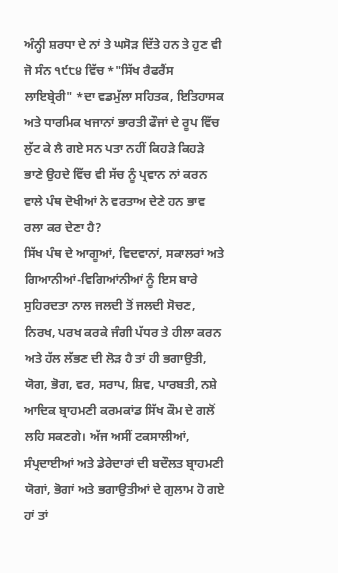ਅੰਨ੍ਹੀ ਸ਼ਰਧਾ ਦੇ ਨਾਂ ਤੇ ਘਸੋੜ ਦਿੱਤੇ ਹਨ ਤੇ ਹੁਣ ਵੀ ਜੋ ਸੰਨ ੧੯੮੪ ਵਿੱਚ *"ਸਿੱਖ ਰੈਫਰੈਂਸ ਲਾਇਬ੍ਰੇਰੀ" *ਦਾ ਵਡਮੁੱਲਾ ਸਹਿਤਕ, ਇਤਿਹਾਸਕ ਅਤੇ ਧਾਰਮਿਕ ਖਜਾਨਾਂ ਭਾਰਤੀ ਫੌਜਾਂ ਦੇ ਰੂਪ ਵਿੱਚ ਲੁੱਟ ਕੇ ਲੈ ਗਏ ਸਨ ਪਤਾ ਨਹੀਂ ਕਿਹੜੇ ਕਿਹੜੇ ਭਾਣੇ ਉਹਦੇ ਵਿੱਚ ਵੀ ਸੱਚ ਨੂੰ ਪ੍ਰਵਾਨ ਨਾਂ ਕਰਨ ਵਾਲੇ ਪੰਥ ਦੋਖੀਆਂ ਨੇ ਵਰਤਾਅ ਦੇਣੇ ਹਨ ਭਾਵ ਰਲਾ ਕਰ ਦੇਣਾ ਹੈ?
ਸਿੱਖ ਪੰਥ ਦੇ ਆਗੂਆਂ, ਵਿਦਵਾਨਾਂ, ਸਕਾਲਰਾਂ ਅਤੇ ਗਿਆਨੀਆਂ-ਵਿਗਿਆਂਨੀਆਂ ਨੂੰ ਇਸ ਬਾਰੇ ਸੁਹਿਰਦਤਾ ਨਾਲ ਜਲਦੀ ਤੋਂ ਜਲਦੀ ਸੋਚਣ, ਨਿਰਖ, ਪਰਖ ਕਰਕੇ ਜੰਗੀ ਪੱਧਰ ਤੇ ਹੀਲਾ ਕਰਨ ਅਤੇ ਹੱਲ ਲੱਭਣ ਦੀ ਲੋੜ ਹੈ ਤਾਂ ਹੀ ਭਗਾਉਤੀ, ਯੋਗ, ਭੋਗ, ਵਰ, ਸਰਾਪ, ਸ਼ਿਵ, ਪਾਰਬਤੀ, ਨਸ਼ੇ ਆਦਿਕ ਬ੍ਰਾਹਮਣੀ ਕਰਮਕਾਂਡ ਸਿੱਖ ਕੌਮ ਦੇ ਗਲੋਂ ਲਹਿ ਸਕਣਗੇ। ਅੱਜ ਅਸੀਂ ਟਕਸਾਲੀਆਂ, ਸੰਪ੍ਰਦਾਈਆਂ ਅਤੇ ਡੇਰੇਦਾਰਾਂ ਦੀ ਬਦੌਲਤ ਬ੍ਰਾਹਮਣੀ ਯੋਗਾਂ, ਭੋਗਾਂ ਅਤੇ ਭਗਾਉਤੀਆਂ ਦੇ ਗੁਲਾਮ ਹੋ ਗਏ ਹਾਂ ਤਾਂ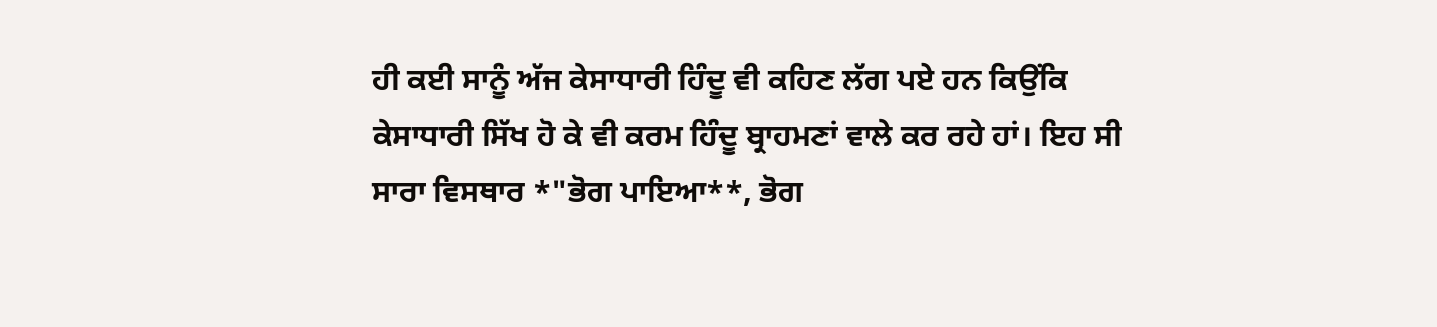ਹੀ ਕਈ ਸਾਨੂੰ ਅੱਜ ਕੇਸਾਧਾਰੀ ਹਿੰਦੂ ਵੀ ਕਹਿਣ ਲੱਗ ਪਏ ਹਨ ਕਿਉਂਕਿ ਕੇਸਾਧਾਰੀ ਸਿੱਖ ਹੋ ਕੇ ਵੀ ਕਰਮ ਹਿੰਦੂ ਬ੍ਰਾਹਮਣਾਂ ਵਾਲੇ ਕਰ ਰਹੇ ਹਾਂ। ਇਹ ਸੀ ਸਾਰਾ ਵਿਸਥਾਰ *"ਭੋਗ ਪਾਇਆ**, ਭੋਗ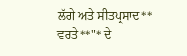ਲੱਗੇ ਅਤੇ ਸੀਤਪ੍ਰਸਾਦ** ਵਰਤੇ**"* ਦੇ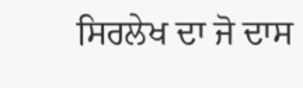ਸਿਰਲੇਖ ਦਾ ਜੋ ਦਾਸ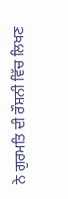ਨੇ ਗੁਰਮਤਿ ਦੀ ਰੌਸ਼ਨੀ ਵਿੱਚ ਲਿਖਣ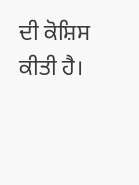ਦੀ ਕੋਸ਼ਿਸ ਕੀਤੀ ਹੈ।